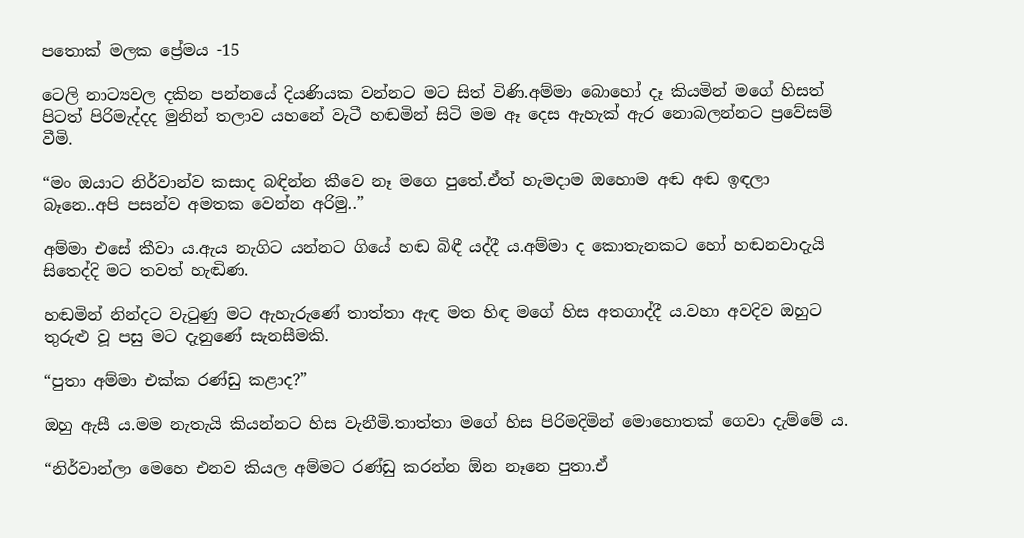පතොක් මලක ප්‍රේමය -15

ටෙලි නාට්‍යවල දකින පන්නයේ දියණියක වන්නට මට සිත් විණි.අම්මා බොහෝ දෑ කියමින් මගේ හිසත් පිටත් පිරිමැද්දද මුනින් තලාව යහනේ වැටී හඬමින් සිටි මම ඈ දෙස ඇහැක් ඇර නොබලන්නට ප්‍රවේසම් වීමි.

“මං ඔයාට නිර්වාන්ව කසාද බඳින්න කීවෙ නෑ මගෙ පුතේ.ඒත් හැමදාම ඔහොම අඬ අඬ ඉඳලා බෑනෙ..අපි පසන්ව අමතක වෙන්න අරිමු..”

අම්මා එසේ කීවා ය.ඇය නැගිට යන්නට ගියේ හඬ බිඳී යද්දී ය.අම්මා ද කොතැනකට හෝ හඬනවාදැයි සිතෙද්දි මට තවත් හැඬිණ.

හඬමින් නින්දට වැටුණු මට ඇහැරුණේ තාත්තා ඇඳ මත හිඳ මගේ හිස අතගාද්දී ය.වහා අවදිව ඔහුට තුරුළු වූ පසු මට දැනුණේ සැනසීමකි.

“පුතා අම්මා එක්ක රණ්ඩු කළාද?”

ඔහු ඇසී ය.මම නැතැයි කියන්නට හිස වැනීමි.තාත්තා මගේ හිස පිරිමදිමින් මොහොතක් ගෙවා දැම්මේ ය.

“නිර්වාන්ලා මෙහෙ එනව කියල අම්මට රණ්ඩු කරන්න ඕන නෑනෙ පුතා.ඒ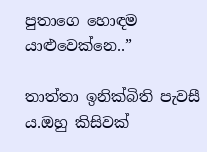පුතාගෙ හොඳම යාළුවෙක්නෙ..”

තාත්තා ඉනික්බිති පැවසී ය.ඔහු කිසිවක්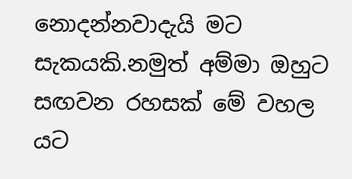නොදන්නවාදැයි මට සැකයකි.නමුත් අම්මා ඔහුට සඟවන රහසක් මේ වහල යට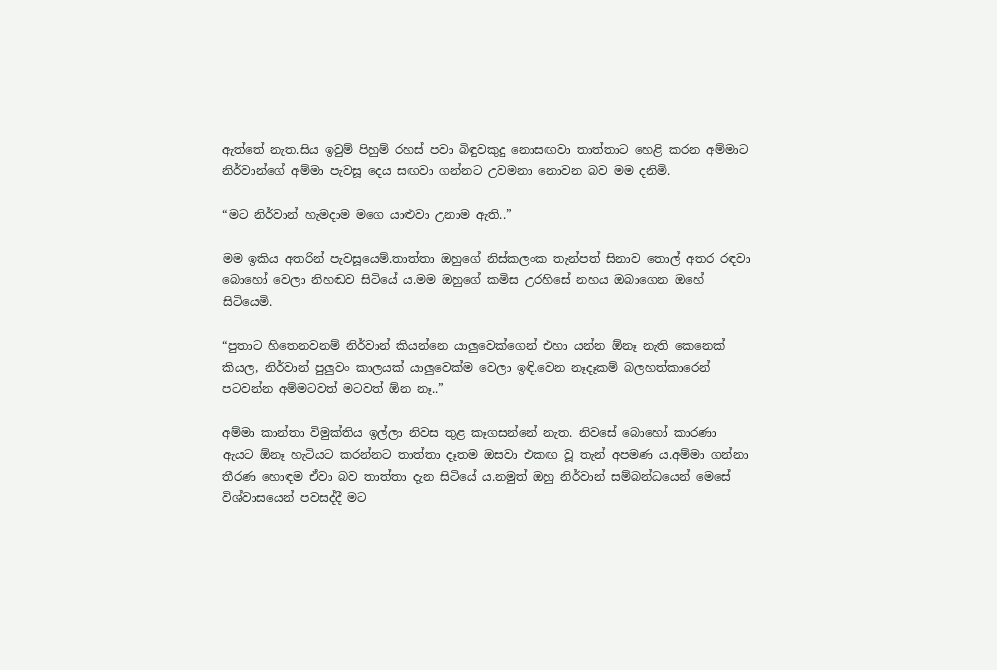ඇත්තේ නැත.සිය ඉවුම් පිහුම් රහස් පවා බිඳුවකුදු නොසඟවා තාත්තාට හෙළි කරන අම්මාට නිර්වාන්ගේ අම්මා පැවසූ දෙය සඟවා ගන්නට උවමනා නොවන බව මම දනිමි.

“මට නිර්වාන් හැමදාම මගෙ යාළුවා උනාම ඇති..”

මම ඉකිය අතරින් පැවසූයෙම්.තාත්තා ඔහුගේ නිස්කලංක තැන්පත් සිනාව තොල් අතර රඳවා බොහෝ වෙලා නිහඬව සිටියේ ය.මම ඔහුගේ කමිස උරහිසේ නහය ඔබාගෙන ඔහේ සිටියෙමි.

“පුතාට හිතෙනවනම් නිර්වාන් කියන්නෙ යාලුවෙක්ගෙන් එහා යන්න ඕනෑ නැති කෙනෙක් කියල, නිර්වාන් පුලුවං කාලයක් යාලුවෙක්ම වෙලා ඉඳි.වෙන නෑදෑකම් බලහත්කාරෙන් පටවන්න අම්මටවත් මටවත් ඕන නෑ..”

අම්මා කාන්තා විමුක්තිය ඉල්ලා නිවස තුළ කෑගසන්නේ නැත. නිවසේ බොහෝ කාරණා ඇයට ඕනෑ හැටියට කරන්නට තාත්තා දෑතම ඔසවා එකඟ වූ තැන් අපමණ ය.අම්මා ගන්නා තීරණ හොඳම ඒවා බව තාත්තා දැන සිටියේ ය.නමුත් ඔහු නිර්වාන් සම්බන්ධයෙන් මෙසේ විශ්වාසයෙන් පවසද්දී මට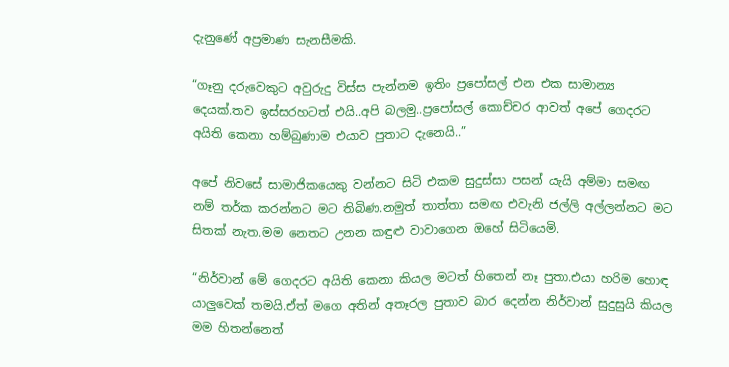දැනුණේ අප්‍රමාණ සැනසීමකි.

“ගෑනු දරුවෙකුට අවුරුදු විස්ස පැන්නම ඉතිං ප්‍රපෝසල් එන එක සාමාන්‍ය දෙයක්.තව ඉස්සරහටත් එයි..අපි බලමු..ප්‍රපෝසල් කොච්චර ආවත් අපේ ගෙදරට අයිති කෙනා හම්බුණාම එයාව පුතාට දැනෙයි..”

අපේ නිවසේ සාමාජිකයෙකු වන්නට සිටි එකම සුදුස්සා පසන් යැයි අම්මා සමඟ නම් තර්ක කරන්නට මට තිබිණ.නමුත් තාත්තා සමඟ එවැනි ජල්ලි අල්ලන්නට මට සිතක් නැත.මම නෙතට උනන කඳුළු වාවාගෙන ඔහේ සිටියෙමි.

“නිර්වාන් මේ ගෙදරට අයිති කෙනා කියල මටත් හිතෙන් නෑ පුතා.එයා හරිම හොඳ යාලුවෙක් තමයි.ඒත් මගෙ අතින් අතෑරල පුතාව බාර දෙන්න නිර්වාන් සුදුසුයි කියල මම හිතන්නෙත්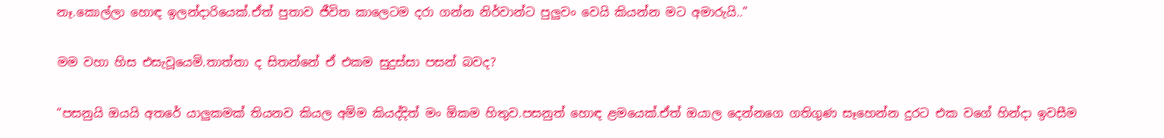නෑ.කොල්ලා හොඳ ඉලන්දාරියෙක්.ඒත් පුතාව ජීවිත කාලෙටම දරා ගන්න නිර්වාන්ට පුලුවං වෙයි කියන්න මට අමාරුයි..”

මම වහා හිස එසැවූයෙමි.තාත්තා ද සිතන්නේ ඒ එකම සුදුස්සා පසන් බවද?

“පසනුයි ඔයයි අතරේ යාලුකමක් තියනව කියල අම්ම කියද්දිත් මං ඕකම හිතුව.පසනුත් හොඳ ළමයෙක්.ඒත් ඔයාල දෙන්නගෙ ගතිගුණ සෑහෙන්න දුරට එක වගේ හින්දා ඉවසීම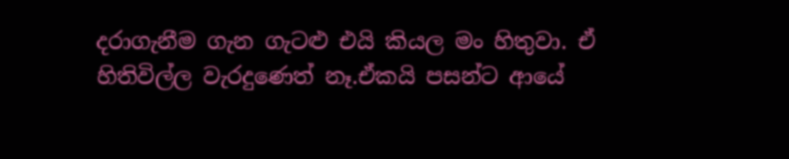දරාගැනීම ගැන ගැටළු එයි කියල මං හිතුවා. ඒ හිතිවිල්ල වැරදුණෙත් නෑ.ඒකයි පසන්ට ආයේ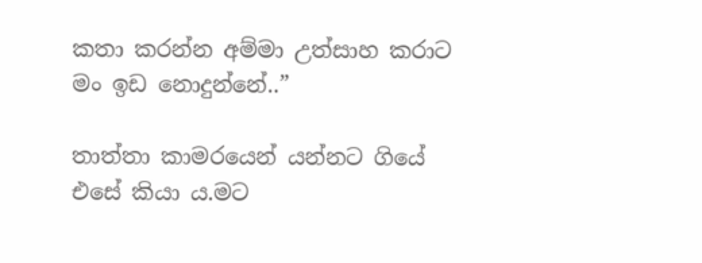කතා කරන්න අම්මා උත්සාහ කරාට මං ඉඩ නොදුන්නේ..”

තාත්තා කාමරයෙන් යන්නට ගියේ එසේ කියා ය.මට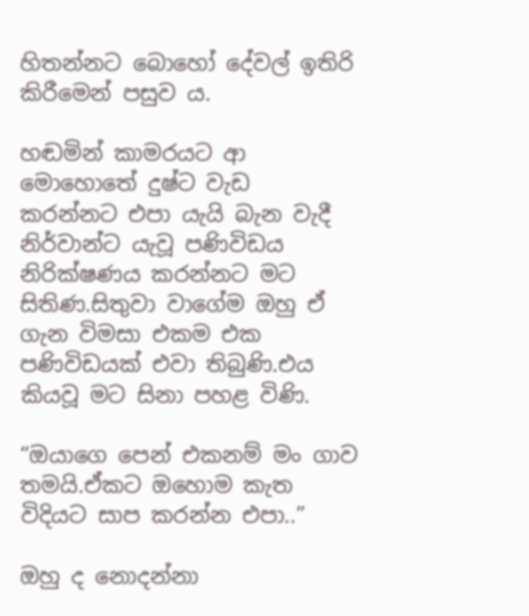හිතන්නට බොහෝ දේවල් ඉතිරි කිරීමෙන් පසුව ය.

හඬමින් කාමරයට ආ මොහොතේ දුෂ්ට වැඩ කරන්නට එපා යැයි බැන වැදී නිර්වාන්ට යැවූ පණිවිඩය නිරික්ෂණය කරන්නට මට සිතිණ.සිතුවා වාගේම ඔහු ඒ ගැන විමසා එකම එක පණිවිඩයක් එවා තිබුණි.එය කියවූ මට සිනා පහළ විණි.

“ඔයාගෙ පෙන් එකනම් මං ගාව තමයි.ඒකට ඔහොම කැත විදියට සාප කරන්න එපා..”

ඔහු ද නොදන්නා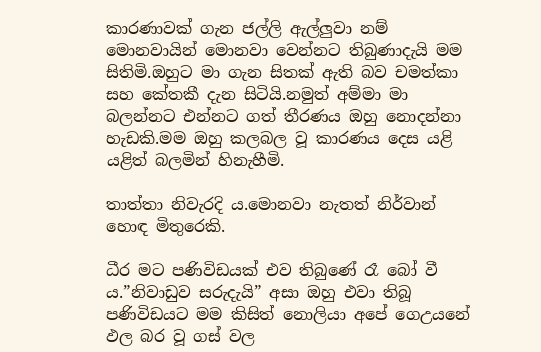කාරණාවක් ගැන ජල්ලි ඇල්ලුවා නම් මොනවායින් මොනවා වෙන්නට තිබුණාදැයි මම සිතිමි.ඔහුට මා ගැන සිතක් ඇති බව චමත්කා සහ කේතකී දැන සිටියි.නමුත් අම්මා මා බලන්නට එන්නට ගත් තීරණය ඔහු නොදන්නා හැඩකි.මම ඔහු කලබල වූ කාරණය දෙස යළි යළිත් බලමින් හිනැහීමි.

තාත්තා නිවැරදි ය.මොනවා නැතත් නිර්වාන් හොඳ මිතුරෙකි.

ධීර මට පණිවිඩයක් එව තිබුණේ රෑ බෝ වී ය.”නිවාඩුව සරුදැයි” අසා ඔහු එවා තිබූ පණිවිඩයට මම කිසිත් නොලියා අපේ ගෙඋයනේ ඵල බර වූ ගස් වල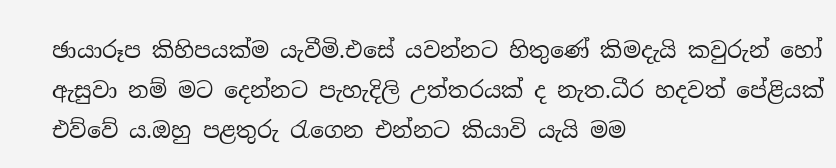ඡායාරූප කිහිපයක්ම යැවීමි.එසේ යවන්නට හිතුණේ කිමදැයි කවුරුන් හෝ ඇසුවා නම් මට දෙන්නට පැහැදිලි උත්තරයක් ද නැත.ධීර හදවත් පේළියක් එව්වේ ය.ඔහු පළතුරු රැගෙන එන්නට කියාවි යැයි මම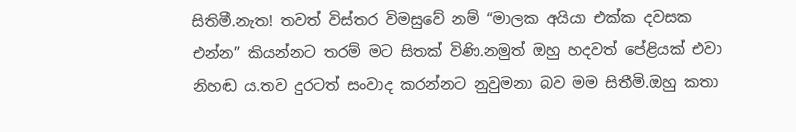සිතිමී.නැත! තවත් විස්තර විමසුවේ නම් “මාලක අයියා එක්ක දවසක එන්න” කියන්නට තරම් මට සිතක් විණි.නමුත් ඔහු හදවත් පේළියක් එවා නිහඬ ය.තව දුරටත් සංවාද කරන්නට නුවුමනා බව මම සිතීමි.ඔහු කතා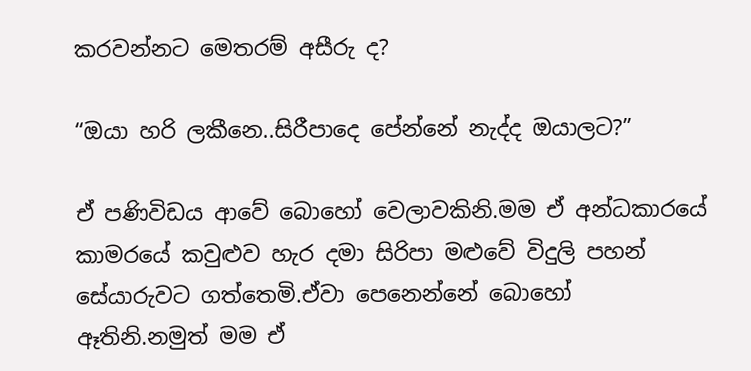කරවන්නට මෙතරම් අසීරු ද?

“ඔයා හරි ලකීනෙ..සිරීපාදෙ පේන්නේ නැද්ද ඔයාලට?”

ඒ පණිවිඩය ආවේ බොහෝ වෙලාවකිනි.මම ඒ අන්ධකාරයේ කාමරයේ කවුළුව හැර දමා සිරිපා මළුවේ විදුලි පහන් සේයාරුවට ගත්තෙමි.ඒවා පෙනෙන්නේ බොහෝ ඈතිනි.නමුත් මම ඒ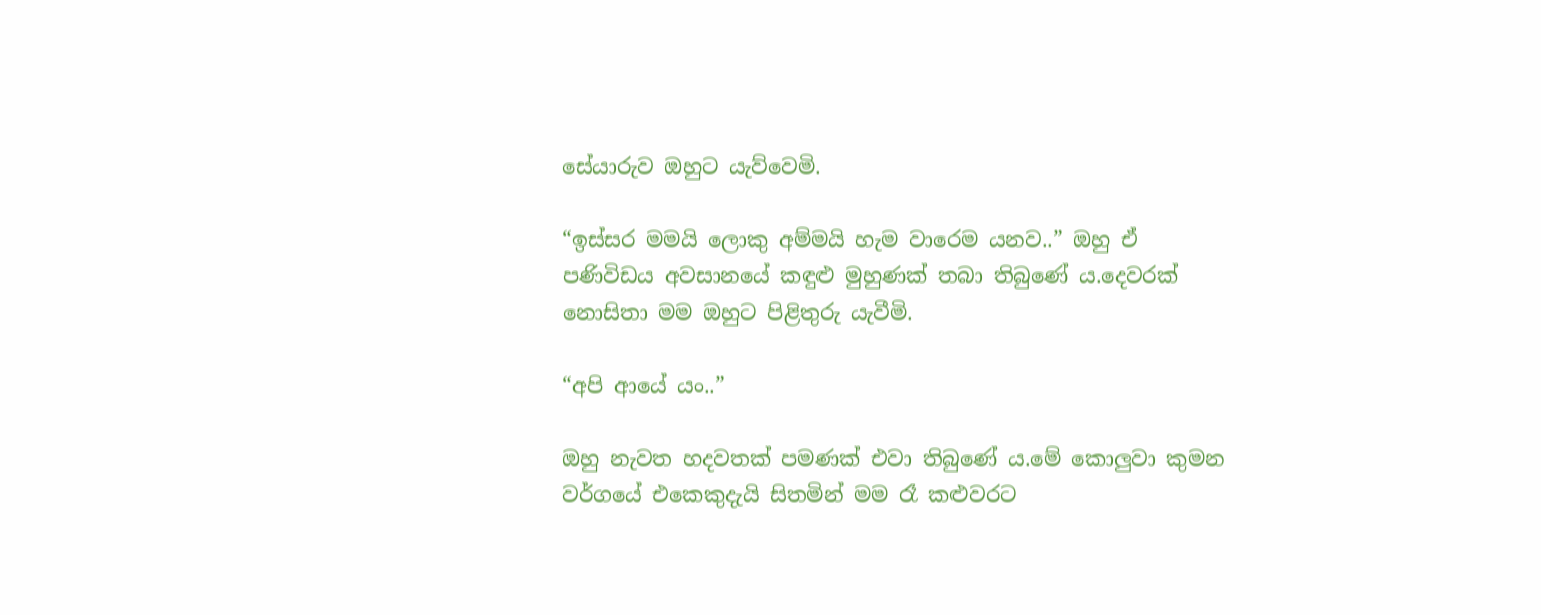සේයාරුව ඔහුට යැව්වෙමි.

“ඉස්සර මමයි ලොකු අම්මයි හැම වාරෙම යනව..” ඔහු ඒ පණිවිඩය අවසානයේ කඳුළු මුහුණක් තබා තිබුණේ ය.දෙවරක් නොසිතා මම ඔහුට පිළිතුරු යැවීමි.

“අපි ආයේ යං..”

ඔහු නැවත හදවතක් පමණක් එවා තිබුණේ ය.මේ කොලුවා කුමන වර්ගයේ එකෙකුදැයි සිතමින් මම රෑ කළුවරට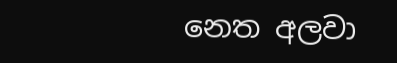නෙත අලවා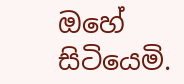ඔහේ සිටියෙමි.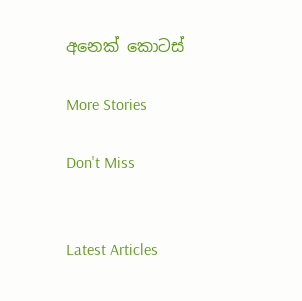අනෙක් කොටස්

More Stories

Don't Miss


Latest Articles